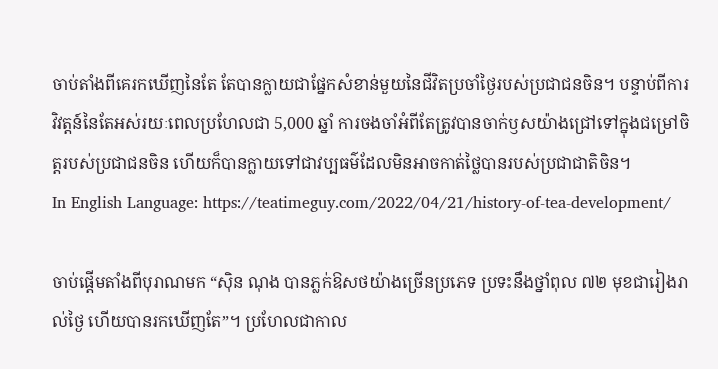ចាប់តាំងពីគេរកឃើញនៃតែ តែបានក្លាយជាផ្នែកសំខាន់មួយនៃជីវិតប្រចាំថ្ងៃរបស់ប្រជាជនចិន។ បន្ទាប់ពីការវិវត្ដន៍នៃតែអស់រយៈពេលប្រហែលជា 5,000 ឆ្នាំ ការចងចាំអំពីតែត្រូវបានចាក់ឫសយ៉ាងជ្រៅទៅក្នុងជម្រៅចិត្ដរបស់ប្រជាជនចិន ហើយក៏បានក្លាយទៅជាវប្បធម៌ដែលមិនអាចកាត់ថ្លៃបានរបស់ប្រជាជាតិចិន។
In English Language: https://teatimeguy.com/2022/04/21/history-of-tea-development/

ចាប់ផ្ដើមតាំងពីបុរាណមក “ស៊ិន ណុង បានភ្លក់ឱសថយ៉ាងច្រើនប្រភេទ ប្រទះនឹងថ្នាំពុល ៧២ មុខជារៀងរាល់ថ្ងៃ ហើយបានរកឃើញតែ”។ ប្រហែលជាកាល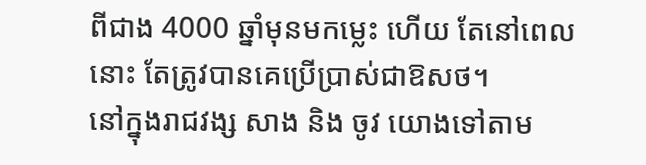ពីជាង 4000 ឆ្នាំមុនមកម្លេះ ហើយ តែនៅពេលនោះ តែត្រូវបានគេប្រើប្រាស់ជាឱសថ។
នៅក្នុងរាជវង្ស សាង និង ចូវ យោងទៅតាម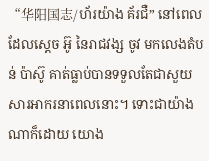“华阳国志/ហ័រយ៉ាង គ័រជឺ” នៅពេលដែលស្តេច អ៊ូ នៃរាជវង្ស ចូវ មកលេងតំបន់ ប៉ាស៊ូ គាត់ធ្លាប់បានទទួលតែជាសួយសារអាករនាពេលនោះ។ ទោះជាយ៉ាងណាក៏ដោយ យោង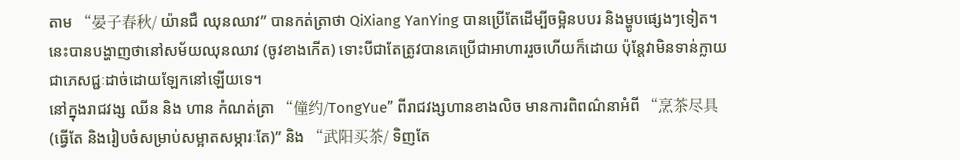តាម “晏子春秋/ យ៉ានជឺ ឈុនឈាវ” បានកត់ត្រាថា QiXiang YanYing បានប្រើតែដើម្បីចម្អិនបបរ និងម្ហូបផ្សេងៗទៀត។ នេះបានបង្ហាញថានៅសម័យឈុនឈាវ (ចូវខាងកើត) ទោះបីជាតែត្រូវបានគេប្រើជាអាហាររួចហើយក៏ដោយ ប៉ុន្តែវាមិនទាន់ក្លាយជាភេសជ្ជៈដាច់ដោយឡែកនៅឡើយទេ។
នៅក្នុងរាជវង្ស ឈីន និង ហាន កំណត់ត្រា “僮约/TongYue” ពីរាជវង្សហានខាងលិច មានការពិពណ៌នាអំពី “烹茶尽具 (ធ្វើតែ និងរៀបចំសម្រាប់សម្អាតសម្ភារៈតែ)” និង “武阳买茶/ ទិញតែ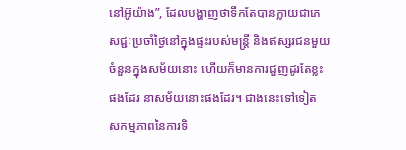នៅអ៊ូយ៉ាង”, ដែលបង្ហាញថាទឹកតែបានក្លាយជាភេសជ្ជៈប្រចាំថ្ងៃនៅក្នុងផ្ទះរបស់មន្ត្រី និងឥស្សរជនមួយចំនួនក្នុងសម័យនោះ ហើយក៏មានការជួញដូរតែខ្លះផងដែរ នាសម័យនោះផងដែរ។ ជាងនេះទៅទៀត សកម្មភាពនៃការទិ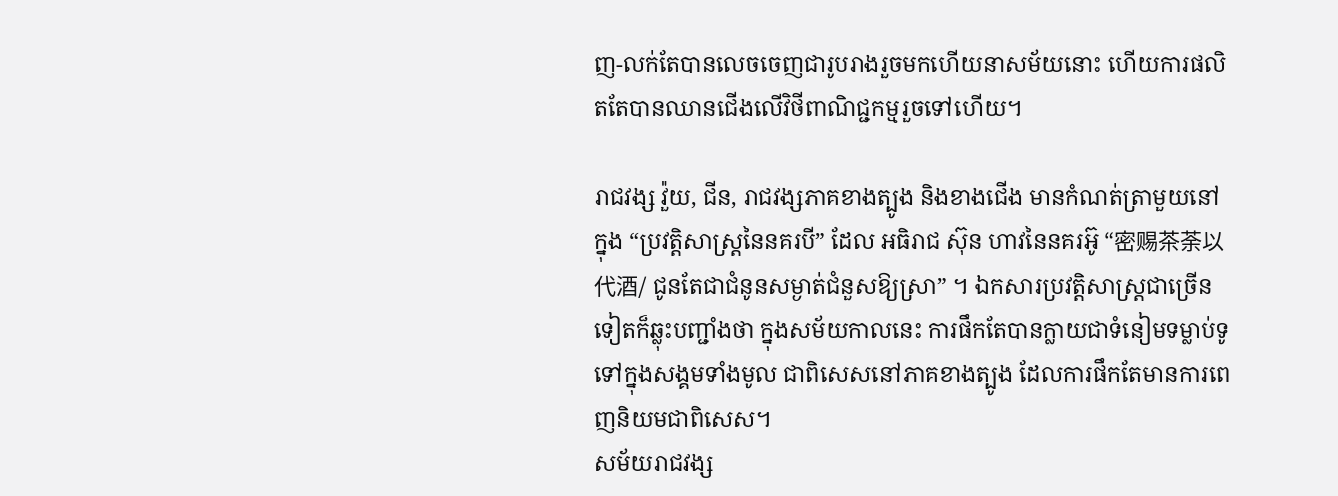ញ-លក់តែបានលេចចេញជារូបរាងរួចមកហើយនាសម័យនោះ ហើយការផលិតតែបានឈានជើងលើវិថីពាណិជ្ជកម្មរួចទៅហើយ។

រាជវង្ស វ៉ួយ, ជីន, រាជវង្សភាគខាងត្បូង និងខាងជើង មានកំណត់ត្រាមួយនៅក្នុង “ប្រវត្តិសាស្រ្តនៃនគរបី” ដែល អធិរាជ ស៊ុន ហាវនៃនគរអ៊ូ “密赐茶荼以代酒/ ជូនតែជាជំនូនសម្ងាត់ជំនួសឱ្យស្រា” ។ ឯកសារប្រវត្តិសាស្ត្រជាច្រើនទៀតក៏ឆ្លុះបញ្ជាំងថា ក្នុងសម័យកាលនេះ ការផឹកតែបានក្លាយជាទំនៀមទម្លាប់ទូទៅក្នុងសង្គមទាំងមូល ជាពិសេសនៅភាគខាងត្បូង ដែលការផឹកតែមានការពេញនិយមជាពិសេស។
សម័យរាជវង្ស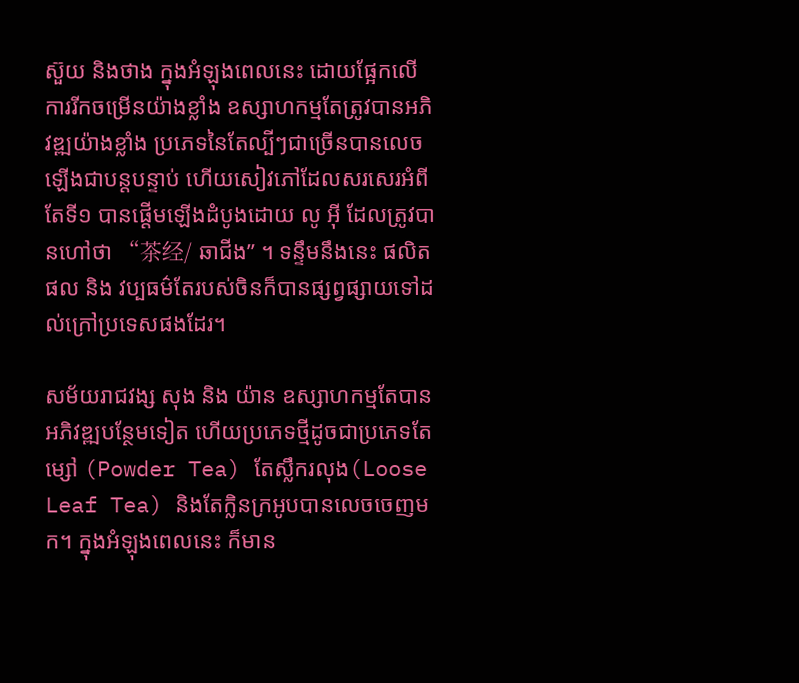ស៊ួយ និងថាង ក្នុងអំឡុងពេលនេះ ដោយផ្អែកលើការរីកចម្រើនយ៉ាងខ្លាំង ឧស្សាហកម្មតែត្រូវបានអភិវឌ្ឍយ៉ាងខ្លាំង ប្រភេទនៃតែល្បីៗជាច្រើនបានលេចឡើងជាបន្តបន្ទាប់ ហើយសៀវភៅដែលសរសេរអំពីតែទី១ បានផ្ដើមឡើងដំបូងដោយ លូ អ៊ី ដែលត្រូវបានហៅថា “茶经/ ឆាជីង” ។ ទន្ទឹមនឹងនេះ ផលិតផល និង វប្បធម៌តែរបស់ចិនក៏បានផ្សព្វផ្សាយទៅដល់ក្រៅប្រទេសផងដែរ។

សម័យរាជវង្ស សុង និង យ៉ាន ឧស្សាហកម្មតែបានអភិវឌ្ឍបន្ថែមទៀត ហើយប្រភេទថ្មីដូចជាប្រភេទតែម្សៅ (Powder Tea) តែស្លឹករលុង(Loose Leaf Tea) និងតែក្លិនក្រអូបបានលេចចេញមក។ ក្នុងអំឡុងពេលនេះ ក៏មាន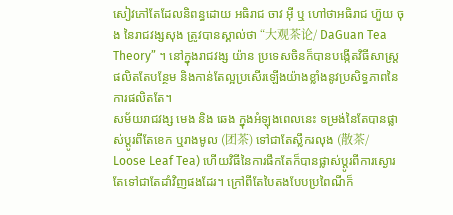សៀវភៅតែដែលនិពន្ធដោយ អធិរាជ ចាវ អ៊ី ឬ ហៅថាអធិរាជ ហ៊ួយ ចុង នៃរាជវង្សសុង ត្រូវបានស្គាល់ថា “大观茶论/ DaGuan Tea Theory” ។ នៅក្នុងរាជវង្ស យ៉ាន ប្រទេសចិនក៏បានបង្កើតវិធីសាស្រ្តផលិតតែបន្ថែម និងកាន់តែល្អប្រសើរឡើងយ៉ាងខ្លាំងនូវប្រសិទ្ធភាពនៃការផលិតតែ។
សម័យរាជវង្ស មេង និង ឆេង ក្នុងអំឡុងពេលនេះ ទម្រង់នៃតែបានផ្លាស់ប្តូរពីតែខេក ឬរាងមូល (团茶) ទៅជាតែស្លឹករលុង (散茶/ Loose Leaf Tea) ហើយវិធីនៃការផឹកតែក៏បានផ្លាស់ប្តូរពីការស្ងោរតែទៅជាតែដាំវិញផងដែរ។ ក្រៅពីតែបៃតងបែបប្រពៃណីក៏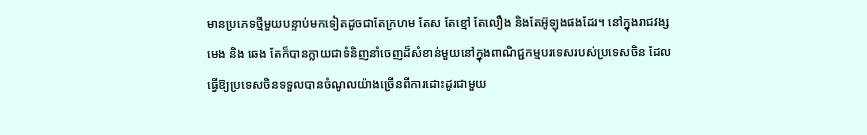មានប្រភេទថ្មីមួយបន្ទាប់មកទៀតដូចជាតែក្រហម តែស តែខ្មៅ តែលឿង និងតែអ៊ូឡុងផងដែរ។ នៅក្នុងរាជវង្ស មេង និង ឆេង តែក៏បានក្លាយជាទំនិញនាំចេញដ៏សំខាន់មួយនៅក្នុងពាណិជ្ជកម្មបរទេសរបស់ប្រទេសចិន ដែលធ្វើឱ្យប្រទេសចិនទទួលបានចំណូលយ៉ាងច្រើនពីការដោះដូរជាមួយ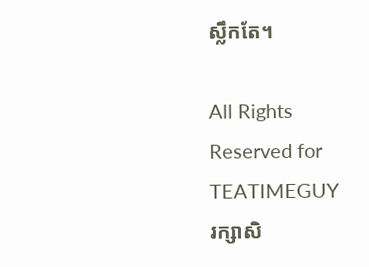ស្លឹកតែ។

All Rights Reserved for TEATIMEGUY
រក្សាសិ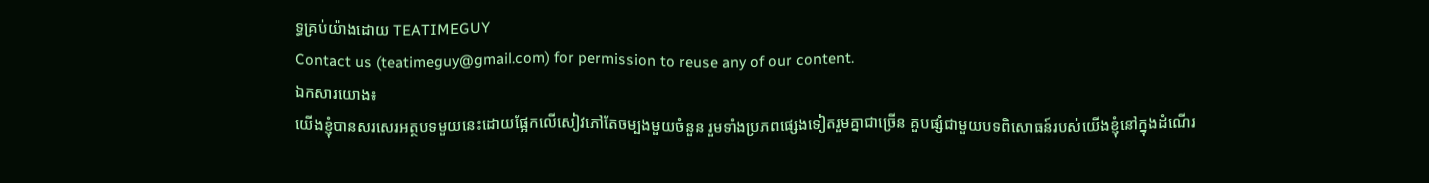ទ្ធគ្រប់យ៉ាងដោយ TEATIMEGUY
Contact us (teatimeguy@gmail.com) for permission to reuse any of our content.
ឯកសារយោង៖
យើងខ្ញុំបានសរសេរអត្ថបទមួយនេះដោយផ្អែកលើសៀវភៅតែចម្បងមួយចំនួន រួមទាំងប្រភពផ្សេងទៀតរួមគ្នាជាច្រើន គួបផ្សំជាមួយបទពិសោធន៍របស់យើងខ្ញុំនៅក្នុងដំណើរ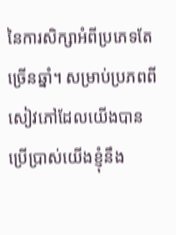នៃការសិក្សាអំពីប្រភេទតែច្រើនឆ្នាំ។ សម្រាប់ប្រភពពីសៀវភៅដែលយើងបានប្រើប្រាស់យើងខ្ញុំនឹង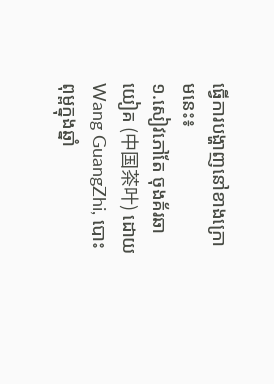ធ្វើការបង្ហាញនៅខាងក្រោមនេះ៖
១.សៀវភៅតែ ចុងគ័រឆាយៀគ (中国茶叶) ដោយ Wang GuangZhi, បោះពុម្ពក្នុងឆ្នាំ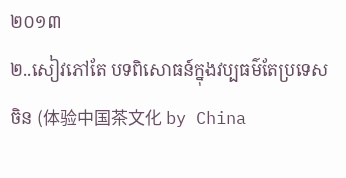២០១៣
២..សៀវភៅតែ បទពិសោធន៍ក្នុងវប្បធម៌តែប្រទេសចិន (体验中国茶文化 by China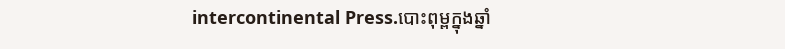intercontinental Press.បោះពុម្ពក្នុងឆ្នាំ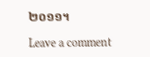២០១១។

Leave a comment